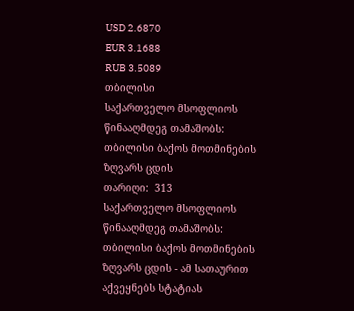USD 2.6870
EUR 3.1688
RUB 3.5089
თბილისი
საქართველო მსოფლიოს წინააღმდეგ თამაშობს: თბილისი ბაქოს მოთმინების ზღვარს ცდის
თარიღი:  313
საქართველო მსოფლიოს წინააღმდეგ თამაშობს: თბილისი ბაქოს მოთმინების ზღვარს ცდის - ამ სათაურით აქვეყნებს სტატიას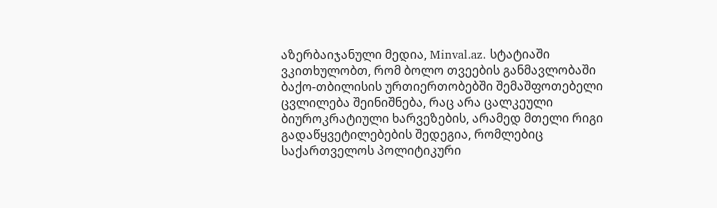აზერბაიჯანული მედია, Minval.az. სტატიაში ვკითხულობთ, რომ ბოლო თვეების განმავლობაში ბაქო-თბილისის ურთიერთობებში შემაშფოთებელი ცვლილება შეინიშნება, რაც არა ცალკეული ბიუროკრატიული ხარვეზების, არამედ მთელი რიგი გადაწყვეტილებების შედეგია, რომლებიც საქართველოს პოლიტიკური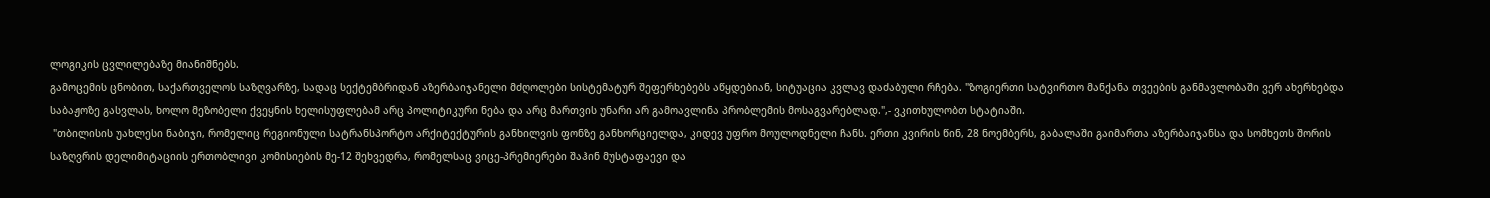ლოგიკის ცვლილებაზე მიანიშნებს.
გამოცემის ცნობით, საქართველოს საზღვარზე, სადაც სექტემბრიდან აზერბაიჯანელი მძღოლები სისტემატურ შეფერხებებს აწყდებიან, სიტუაცია კვლავ დაძაბული რჩება. "ზოგიერთი სატვირთო მანქანა თვეების განმავლობაში ვერ ახერხებდა საბაჟოზე გასვლას, ხოლო მეზობელი ქვეყნის ხელისუფლებამ არც პოლიტიკური ნება და არც მართვის უნარი არ გამოავლინა პრობლემის მოსაგვარებლად.",- ვკითხულობთ სტატიაში.
 "თბილისის უახლესი ნაბიჯი, რომელიც რეგიონული სატრანსპორტო არქიტექტურის განხილვის ფონზე განხორციელდა, კიდევ უფრო მოულოდნელი ჩანს. ერთი კვირის წინ, 28 ნოემბერს, გაბალაში გაიმართა აზერბაიჯანსა და სომხეთს შორის საზღვრის დელიმიტაციის ერთობლივი კომისიების მე-12 შეხვედრა, რომელსაც ვიცე-პრემიერები შაჰინ მუსტაფაევი და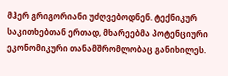მჰერ გრიგორიანი უძღვებოდნენ. ტექნიკურ საკითხებთან ერთად, მხარეებმა პოტენციური ეკონომიკური თანამშრომლობაც განიხილეს.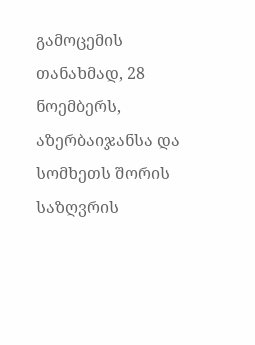გამოცემის თანახმად, 28 ნოემბერს, აზერბაიჯანსა და სომხეთს შორის საზღვრის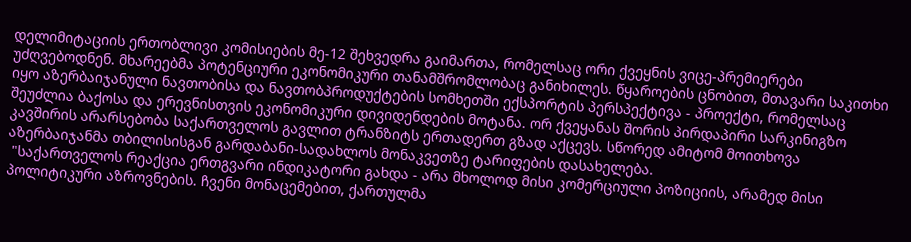დელიმიტაციის ერთობლივი კომისიების მე-12 შეხვედრა გაიმართა, რომელსაც ორი ქვეყნის ვიცე-პრემიერები უძღვებოდნენ. მხარეებმა პოტენციური ეკონომიკური თანამშრომლობაც განიხილეს. წყაროების ცნობით, მთავარი საკითხი იყო აზერბაიჯანული ნავთობისა და ნავთობპროდუქტების სომხეთში ექსპორტის პერსპექტივა - პროექტი, რომელსაც შეუძლია ბაქოსა და ერევნისთვის ეკონომიკური დივიდენდების მოტანა. ორ ქვეყანას შორის პირდაპირი სარკინიგზო კავშირის არარსებობა საქართველოს გავლით ტრანზიტს ერთადერთ გზად აქცევს. სწორედ ამიტომ მოითხოვა აზერბაიჯანმა თბილისისგან გარდაბანი-სადახლოს მონაკვეთზე ტარიფების დასახელება.
 "საქართველოს რეაქცია ერთგვარი ინდიკატორი გახდა - არა მხოლოდ მისი კომერციული პოზიციის, არამედ მისი პოლიტიკური აზროვნების. ჩვენი მონაცემებით, ქართულმა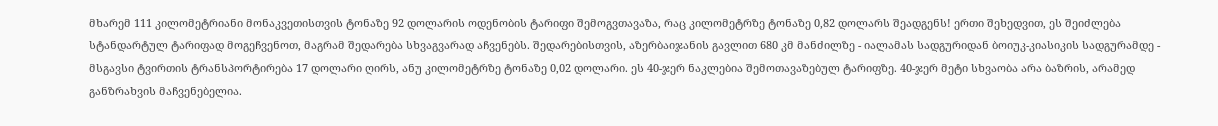მხარემ 111 კილომეტრიანი მონაკვეთისთვის ტონაზე 92 დოლარის ოდენობის ტარიფი შემოგვთავაზა, რაც კილომეტრზე ტონაზე 0,82 დოლარს შეადგენს! ერთი შეხედვით, ეს შეიძლება სტანდარტულ ტარიფად მოგეჩვენოთ, მაგრამ შედარება სხვაგვარად აჩვენებს. შედარებისთვის, აზერბაიჯანის გავლით 680 კმ მანძილზე - იალამას სადგურიდან ბოიუკ-კიასიკის სადგურამდე - მსგავსი ტვირთის ტრანსპორტირება 17 დოლარი ღირს, ანუ კილომეტრზე ტონაზე 0,02 დოლარი. ეს 40-ჯერ ნაკლებია შემოთავაზებულ ტარიფზე. 40-ჯერ მეტი სხვაობა არა ბაზრის, არამედ განზრახვის მაჩვენებელია.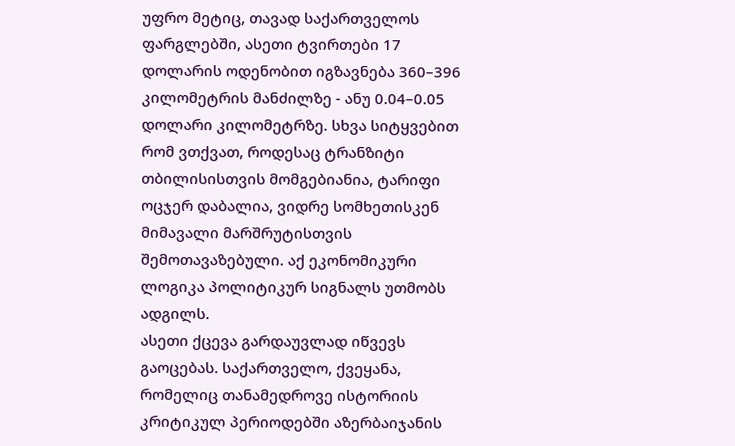უფრო მეტიც, თავად საქართველოს ფარგლებში, ასეთი ტვირთები 17 დოლარის ოდენობით იგზავნება 360–396 კილომეტრის მანძილზე - ანუ 0.04–0.05 დოლარი კილომეტრზე. სხვა სიტყვებით რომ ვთქვათ, როდესაც ტრანზიტი თბილისისთვის მომგებიანია, ტარიფი ოცჯერ დაბალია, ვიდრე სომხეთისკენ მიმავალი მარშრუტისთვის შემოთავაზებული. აქ ეკონომიკური ლოგიკა პოლიტიკურ სიგნალს უთმობს ადგილს.
ასეთი ქცევა გარდაუვლად იწვევს გაოცებას. საქართველო, ქვეყანა, რომელიც თანამედროვე ისტორიის კრიტიკულ პერიოდებში აზერბაიჯანის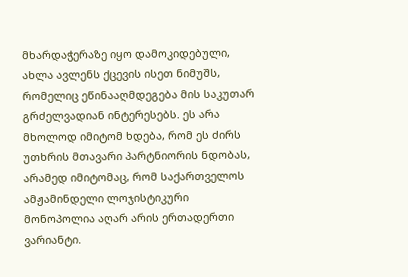მხარდაჭერაზე იყო დამოკიდებული, ახლა ავლენს ქცევის ისეთ ნიმუშს, რომელიც ეწინააღმდეგება მის საკუთარ გრძელვადიან ინტერესებს. ეს არა მხოლოდ იმიტომ ხდება, რომ ეს ძირს უთხრის მთავარი პარტნიორის ნდობას, არამედ იმიტომაც, რომ საქართველოს ამჟამინდელი ლოჯისტიკური მონოპოლია აღარ არის ერთადერთი ვარიანტი.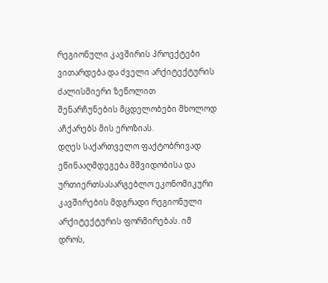რეგიონული კავშირის პროექტები ვითარდება და ძველი არქიტექტურის ძალისმიერი ზეწოლით შენარჩუნების მცდელობები მხოლოდ აჩქარებს მის ეროზიას.
დღეს საქართველო ფაქტობრივად ეწინააღმდეგება მშვიდობისა და ურთიერთსასარგებლო ეკონომიკური კავშირების მდგრადი რეგიონული არქიტექტურის ფორმირებას. იმ დროს,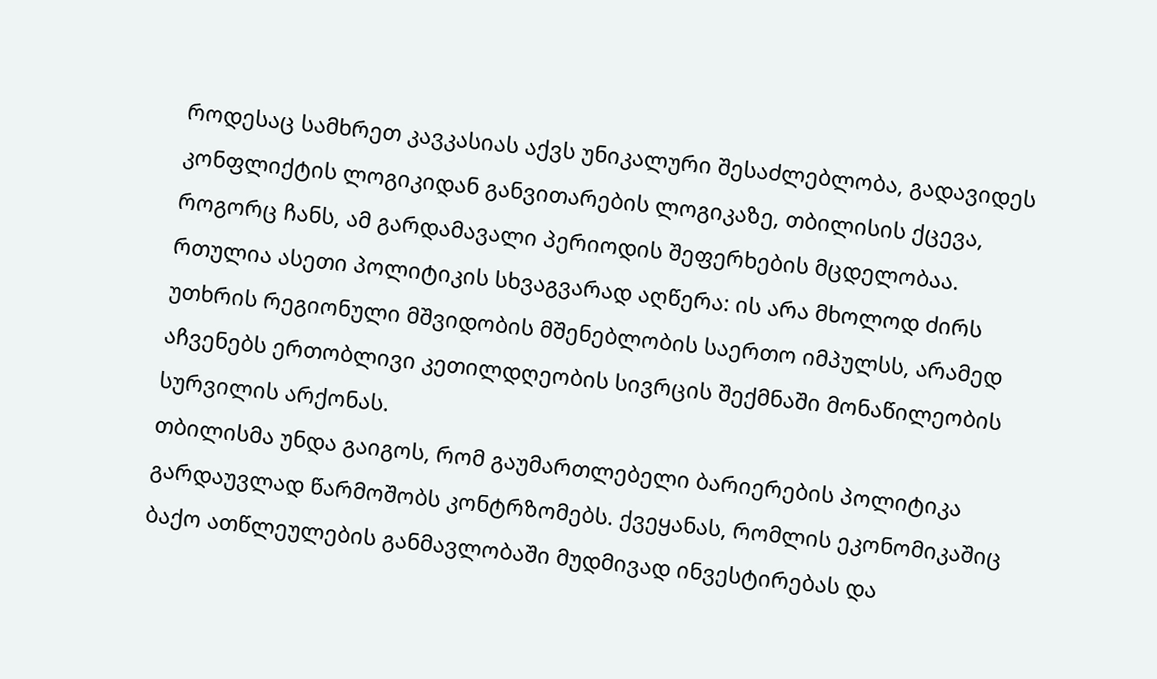როდესაც სამხრეთ კავკასიას აქვს უნიკალური შესაძლებლობა, გადავიდეს კონფლიქტის ლოგიკიდან განვითარების ლოგიკაზე, თბილისის ქცევა, როგორც ჩანს, ამ გარდამავალი პერიოდის შეფერხების მცდელობაა. რთულია ასეთი პოლიტიკის სხვაგვარად აღწერა: ის არა მხოლოდ ძირს უთხრის რეგიონული მშვიდობის მშენებლობის საერთო იმპულსს, არამედ აჩვენებს ერთობლივი კეთილდღეობის სივრცის შექმნაში მონაწილეობის სურვილის არქონას.
თბილისმა უნდა გაიგოს, რომ გაუმართლებელი ბარიერების პოლიტიკა გარდაუვლად წარმოშობს კონტრზომებს. ქვეყანას, რომლის ეკონომიკაშიც ბაქო ათწლეულების განმავლობაში მუდმივად ინვესტირებას და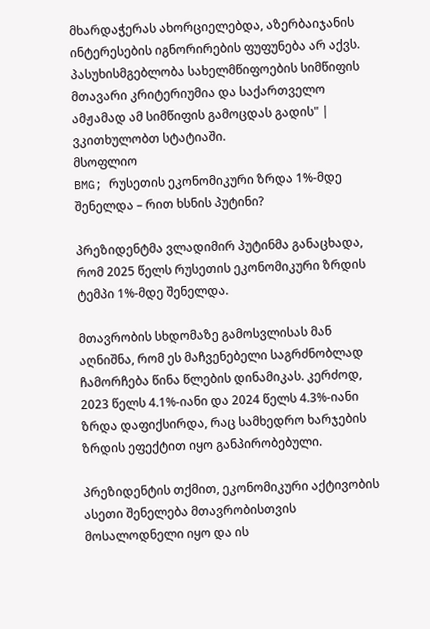მხარდაჭერას ახორციელებდა, აზერბაიჯანის ინტერესების იგნორირების ფუფუნება არ აქვს. პასუხისმგებლობა სახელმწიფოების სიმწიფის მთავარი კრიტერიუმია და საქართველო ამჟამად ამ სიმწიფის გამოცდას გადის" | ვკითხულობთ სტატიაში.
მსოფლიო
BMG; რუსეთის ეკონომიკური ზრდა 1%-მდე შენელდა – რით ხსნის პუტინი?

პრეზიდენტმა ვლადიმირ პუტინმა განაცხადა, რომ 2025 წელს რუსეთის ეკონომიკური ზრდის ტემპი 1%-მდე შენელდა.

მთავრობის სხდომაზე გამოსვლისას მან აღნიშნა, რომ ეს მაჩვენებელი საგრძნობლად ჩამორჩება წინა წლების დინამიკას. კერძოდ, 2023 წელს 4.1%-იანი და 2024 წელს 4.3%-იანი ზრდა დაფიქსირდა, რაც სამხედრო ხარჯების ზრდის ეფექტით იყო განპირობებული.

პრეზიდენტის თქმით, ეკონომიკური აქტივობის ასეთი შენელება მთავრობისთვის მოსალოდნელი იყო და ის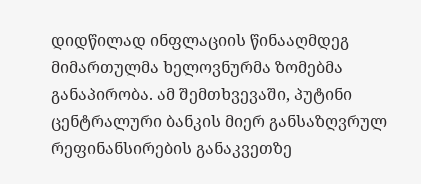დიდწილად ინფლაციის წინააღმდეგ მიმართულმა ხელოვნურმა ზომებმა განაპირობა. ამ შემთხვევაში, პუტინი ცენტრალური ბანკის მიერ განსაზღვრულ რეფინანსირების განაკვეთზე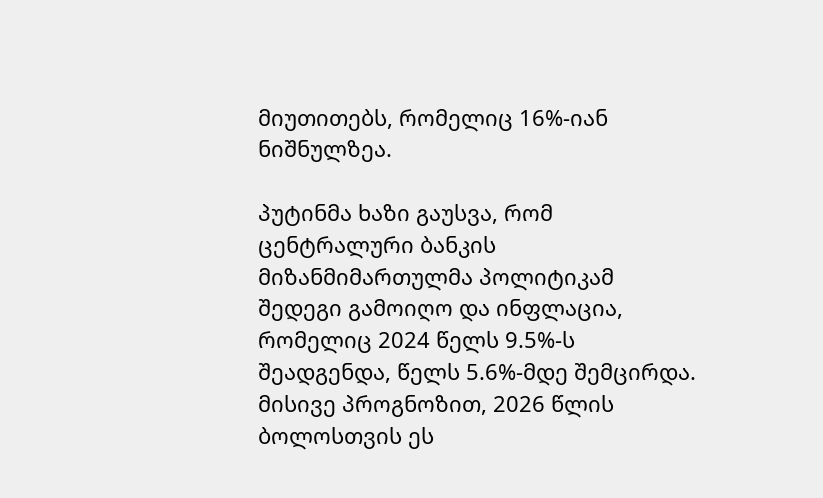მიუთითებს, რომელიც 16%-იან ნიშნულზეა.

პუტინმა ხაზი გაუსვა, რომ ცენტრალური ბანკის მიზანმიმართულმა პოლიტიკამ შედეგი გამოიღო და ინფლაცია, რომელიც 2024 წელს 9.5%-ს შეადგენდა, წელს 5.6%-მდე შემცირდა. მისივე პროგნოზით, 2026 წლის ბოლოსთვის ეს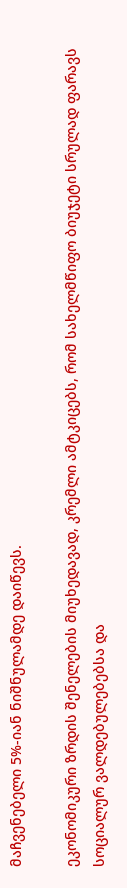მაჩვენებელი 5%-იან ნიშნულამდე დაიწევს.

ეკონომიკური ზრდის შენელების მიუხედავად, კრემლი ამტკიცებს, რომ სახელმწიფო ბიუჯეტი სრულად ფარავს სოციალურ ვალდებულებებსა და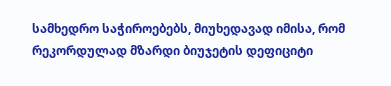სამხედრო საჭიროებებს, მიუხედავად იმისა, რომ რეკორდულად მზარდი ბიუჯეტის დეფიციტი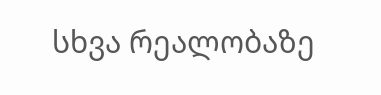სხვა რეალობაზე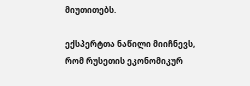მიუთითებს.

ექსპერტთა ნაწილი მიიჩნევს, რომ რუსეთის ეკონომიკურ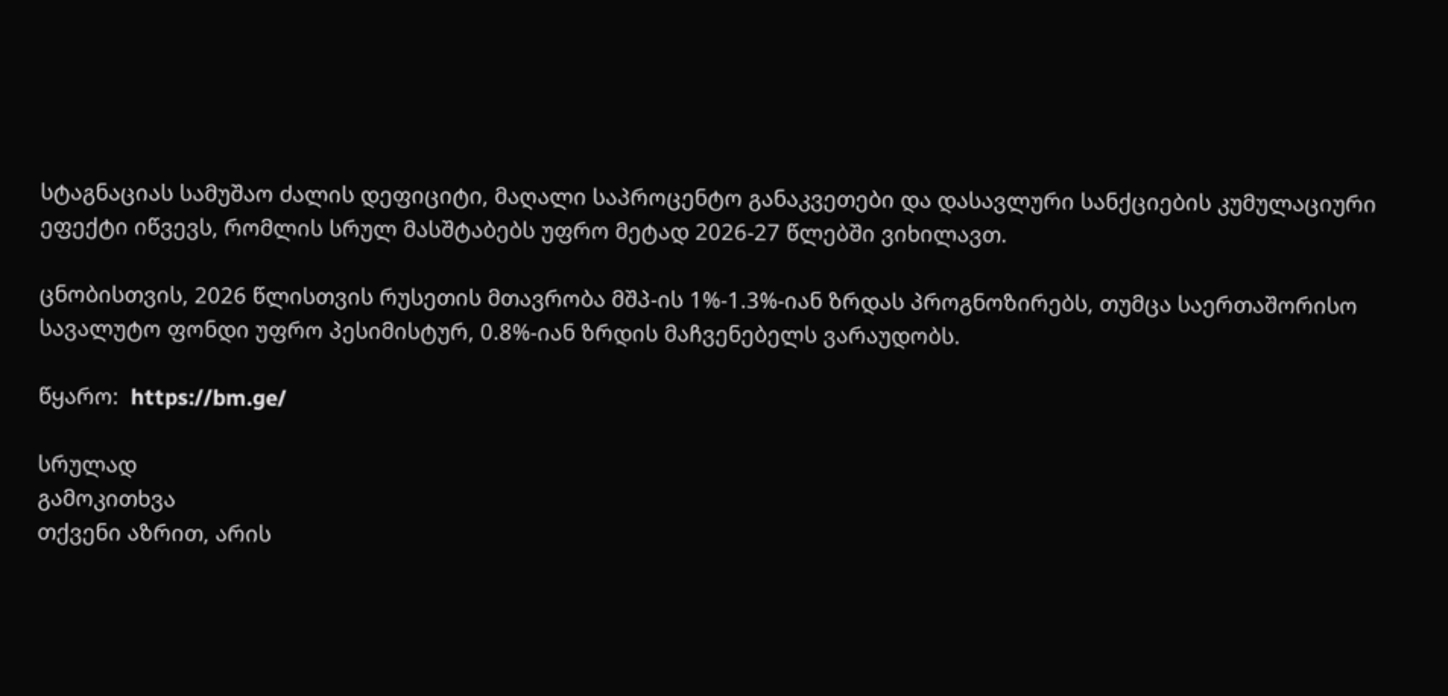სტაგნაციას სამუშაო ძალის დეფიციტი, მაღალი საპროცენტო განაკვეთები და დასავლური სანქციების კუმულაციური ეფექტი იწვევს, რომლის სრულ მასშტაბებს უფრო მეტად 2026-27 წლებში ვიხილავთ.

ცნობისთვის, 2026 წლისთვის რუსეთის მთავრობა მშპ-ის 1%-1.3%-იან ზრდას პროგნოზირებს, თუმცა საერთაშორისო სავალუტო ფონდი უფრო პესიმისტურ, 0.8%-იან ზრდის მაჩვენებელს ვარაუდობს.

წყარო:  https://bm.ge/

სრულად
გამოკითხვა
თქვენი აზრით, არის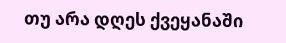თუ არა დღეს ქვეყანაში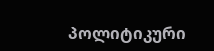პოლიტიკური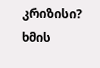კრიზისი?
ხმის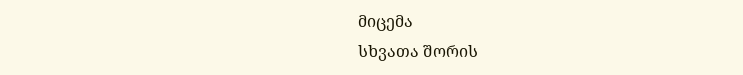მიცემა
სხვათა შორის